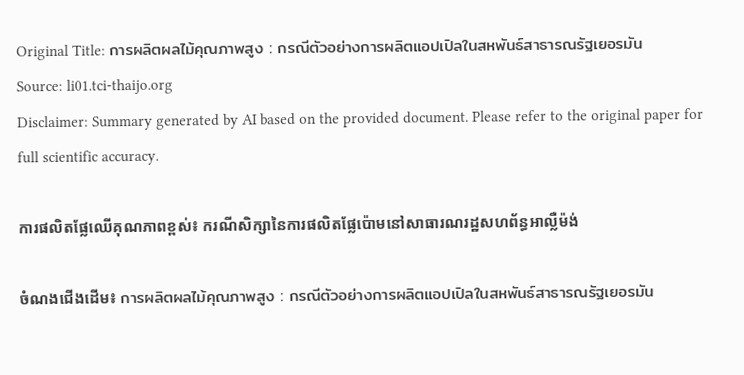Original Title: การผลิตผลไม้คุณภาพสูง : กรณีตัวอย่างการผลิตแอปเปิลในสหพันธ์สาธารณรัฐเยอรมัน
Source: li01.tci-thaijo.org
Disclaimer: Summary generated by AI based on the provided document. Please refer to the original paper for full scientific accuracy.

ការផលិតផ្លែឈើគុណភាពខ្ពស់៖ ករណីសិក្សានៃការផលិតផ្លែប៉ោមនៅសាធារណរដ្ឋសហព័ន្ធអាល្លឺម៉ង់

ចំណងជើងដើម៖ การผลิตผลไม้คุณภาพสูง : กรณีตัวอย่างการผลิตแอปเปิลในสหพันธ์สาธารณรัฐเยอรมัน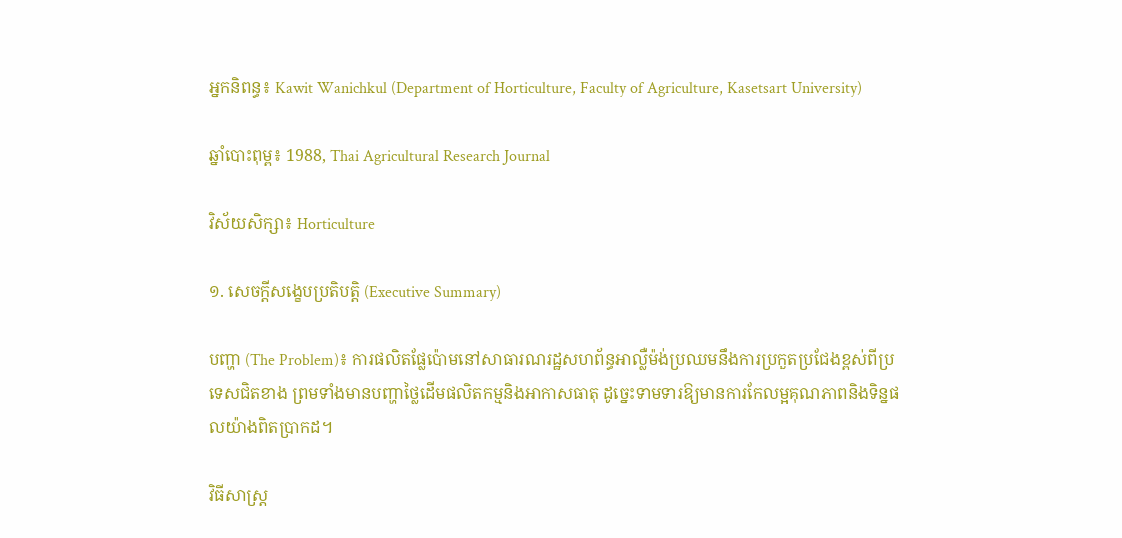អ្នកនិពន្ធ៖ Kawit Wanichkul (Department of Horticulture, Faculty of Agriculture, Kasetsart University)

ឆ្នាំបោះពុម្ព៖ 1988, Thai Agricultural Research Journal

វិស័យសិក្សា៖ Horticulture

១. សេចក្តីសង្ខេបប្រតិបត្តិ (Executive Summary)

បញ្ហា (The Problem)៖ ការផលិតផ្លែប៉ោមនៅសាធារណរដ្ឋសហព័ន្ធអាល្លឺម៉ង់ប្រឈមនឹងការប្រកួតប្រជែងខ្ពស់ពីប្រទេសជិតខាង ព្រមទាំងមានបញ្ហាថ្លៃដើមផលិតកម្មនិងអាកាសធាតុ ដូច្នេះទាមទារឱ្យមានការកែលម្អគុណភាពនិងទិន្នផលយ៉ាងពិតប្រាកដ។

វិធីសាស្ត្រ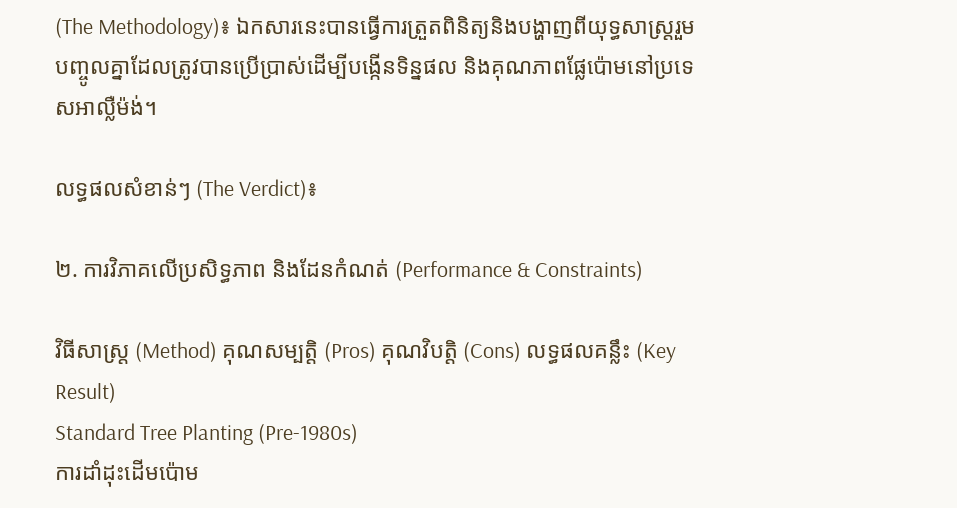(The Methodology)៖ ឯកសារនេះបានធ្វើការត្រួតពិនិត្យនិងបង្ហាញពីយុទ្ធសាស្ត្ររួមបញ្ចូលគ្នាដែលត្រូវបានប្រើប្រាស់ដើម្បីបង្កើនទិន្នផល និងគុណភាពផ្លែប៉ោមនៅប្រទេសអាល្លឺម៉ង់។

លទ្ធផលសំខាន់ៗ (The Verdict)៖

២. ការវិភាគលើប្រសិទ្ធភាព និងដែនកំណត់ (Performance & Constraints)

វិធីសាស្ត្រ (Method) គុណសម្បត្តិ (Pros) គុណវិបត្តិ (Cons) លទ្ធផលគន្លឹះ (Key Result)
Standard Tree Planting (Pre-1980s)
ការដាំដុះដើមប៉ោម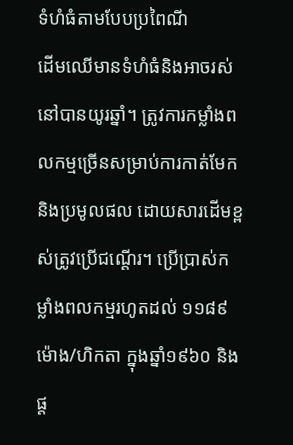ទំហំធំតាមបែបប្រពៃណី
ដើមឈើមានទំហំធំនិងអាចរស់នៅបានយូរឆ្នាំ។ ត្រូវការកម្លាំងពលកម្មច្រើនសម្រាប់ការកាត់មែកនិងប្រមូលផល ដោយសារដើមខ្ពស់ត្រូវប្រើជណ្ដើរ។ ប្រើប្រាស់កម្លាំងពលកម្មរហូតដល់ ១១៨៩ ម៉ោង/ហិកតា ក្នុងឆ្នាំ១៩៦០ និងផ្ត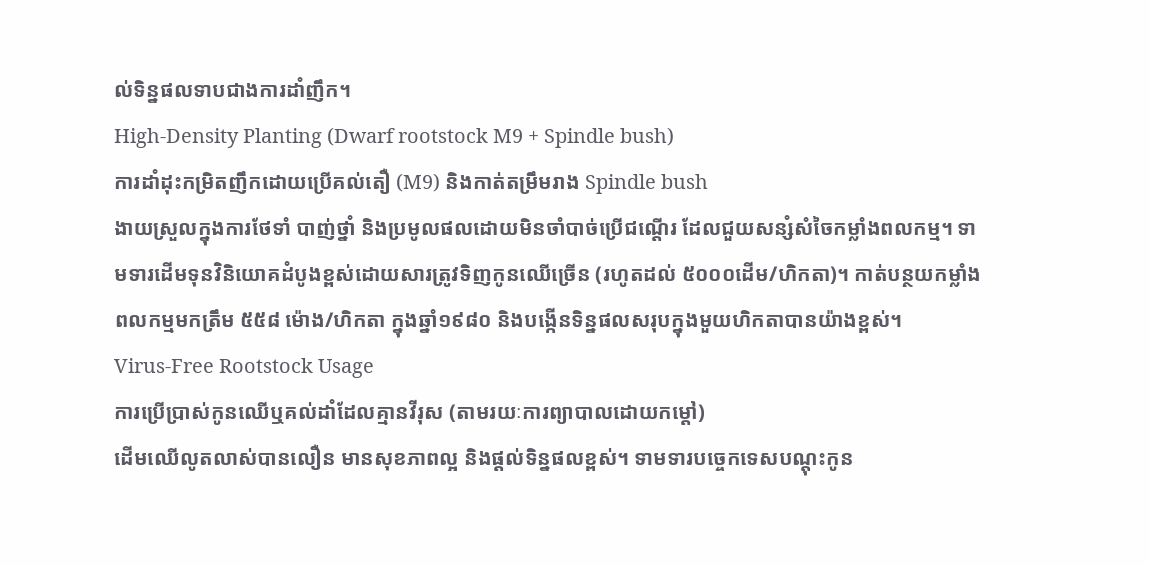ល់ទិន្នផលទាបជាងការដាំញឹក។
High-Density Planting (Dwarf rootstock M9 + Spindle bush)
ការដាំដុះកម្រិតញឹកដោយប្រើគល់តឿ (M9) និងកាត់តម្រឹមរាង Spindle bush
ងាយស្រួលក្នុងការថែទាំ បាញ់ថ្នាំ និងប្រមូលផលដោយមិនចាំបាច់ប្រើជណ្ដើរ ដែលជួយសន្សំសំចៃកម្លាំងពលកម្ម។ ទាមទារដើមទុនវិនិយោគដំបូងខ្ពស់ដោយសារត្រូវទិញកូនឈើច្រើន (រហូតដល់ ៥០០០ដើម/ហិកតា)។ កាត់បន្ថយកម្លាំងពលកម្មមកត្រឹម ៥៥៨ ម៉ោង/ហិកតា ក្នុងឆ្នាំ១៩៨០ និងបង្កើនទិន្នផលសរុបក្នុងមួយហិកតាបានយ៉ាងខ្ពស់។
Virus-Free Rootstock Usage
ការប្រើប្រាស់កូនឈើឬគល់ដាំដែលគ្មានវីរុស (តាមរយៈការព្យាបាលដោយកម្តៅ)
ដើមឈើលូតលាស់បានលឿន មានសុខភាពល្អ និងផ្តល់ទិន្នផលខ្ពស់។ ទាមទារបច្ចេកទេសបណ្តុះកូន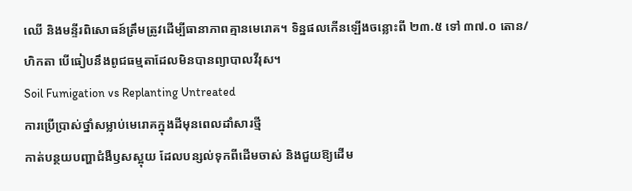ឈើ និងមន្ទីរពិសោធន៍ត្រឹមត្រូវដើម្បីធានាភាពគ្មានមេរោគ។ ទិន្នផលកើនឡើងចន្លោះពី ២៣.៥ ទៅ ៣៧.០ តោន/ហិកតា បើធៀបនឹងពូជធម្មតាដែលមិនបានព្យាបាលវីរុស។
Soil Fumigation vs Replanting Untreated
ការប្រើប្រាស់ថ្នាំសម្លាប់មេរោគក្នុងដីមុនពេលដាំសារថ្មី
កាត់បន្ថយបញ្ហាជំងឺឫសស្អុយ ដែលបន្សល់ទុកពីដើមចាស់ និងជួយឱ្យដើម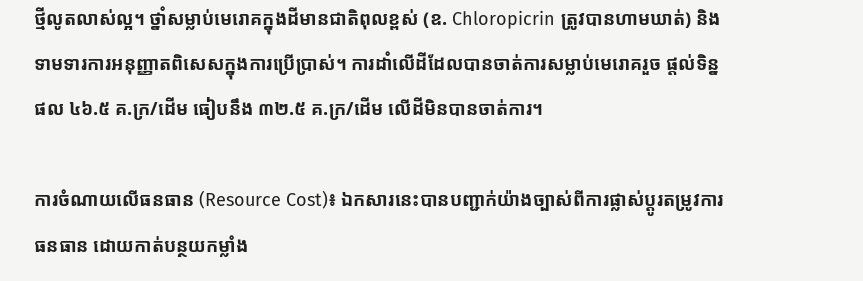ថ្មីលូតលាស់ល្អ។ ថ្នាំសម្លាប់មេរោគក្នុងដីមានជាតិពុលខ្ពស់ (ឧ. Chloropicrin ត្រូវបានហាមឃាត់) និងទាមទារការអនុញ្ញាតពិសេសក្នុងការប្រើប្រាស់។ ការដាំលើដីដែលបានចាត់ការសម្លាប់មេរោគរួច ផ្តល់ទិន្នផល ៤៦.៥ គ.ក្រ/ដើម ធៀបនឹង ៣២.៥ គ.ក្រ/ដើម លើដីមិនបានចាត់ការ។

ការចំណាយលើធនធាន (Resource Cost)៖ ឯកសារនេះបានបញ្ជាក់យ៉ាងច្បាស់ពីការផ្លាស់ប្តូរតម្រូវការធនធាន ដោយកាត់បន្ថយកម្លាំង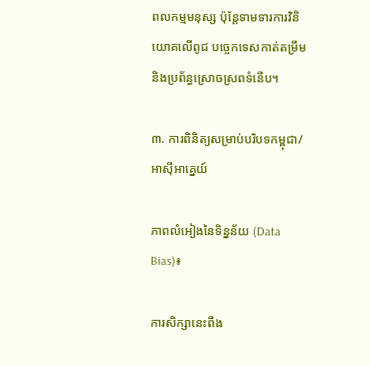ពលកម្មមនុស្ស ប៉ុន្តែទាមទារការវិនិយោគលើពូជ បច្ចេកទេសកាត់តម្រឹម និងប្រព័ន្ធស្រោចស្រពទំនើប។

៣. ការពិនិត្យសម្រាប់បរិបទកម្ពុជា/អាស៊ីអាគ្នេយ៍

ភាពលំអៀងនៃទិន្នន័យ (Data Bias)៖

ការសិក្សានេះពឹង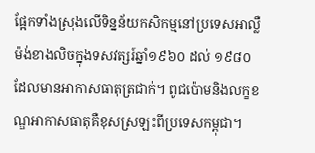ផ្អែកទាំងស្រុងលើទិន្នន័យកសិកម្មនៅប្រទេសអាល្លឺម៉ង់ខាងលិចក្នុងទសវត្សរ៍ឆ្នាំ១៩៦០ ដល់ ១៩៨០ ដែលមានអាកាសធាតុត្រជាក់។ ពូជប៉ោមនិងលក្ខខណ្ឌអាកាសធាតុគឺខុសស្រឡះពីប្រទេសកម្ពុជា។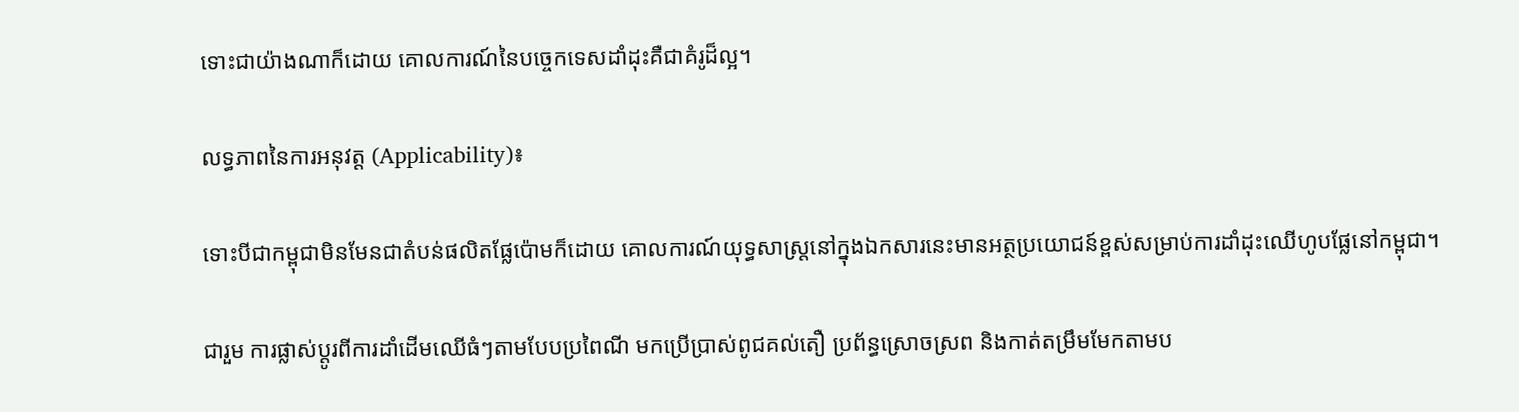ទោះជាយ៉ាងណាក៏ដោយ គោលការណ៍នៃបច្ចេកទេសដាំដុះគឺជាគំរូដ៏ល្អ។

លទ្ធភាពនៃការអនុវត្ត (Applicability)៖

ទោះបីជាកម្ពុជាមិនមែនជាតំបន់ផលិតផ្លែប៉ោមក៏ដោយ គោលការណ៍យុទ្ធសាស្ត្រនៅក្នុងឯកសារនេះមានអត្ថប្រយោជន៍ខ្ពស់សម្រាប់ការដាំដុះឈើហូបផ្លែនៅកម្ពុជា។

ជារួម ការផ្លាស់ប្តូរពីការដាំដើមឈើធំៗតាមបែបប្រពៃណី មកប្រើប្រាស់ពូជគល់តឿ ប្រព័ន្ធស្រោចស្រព និងកាត់តម្រឹមមែកតាមប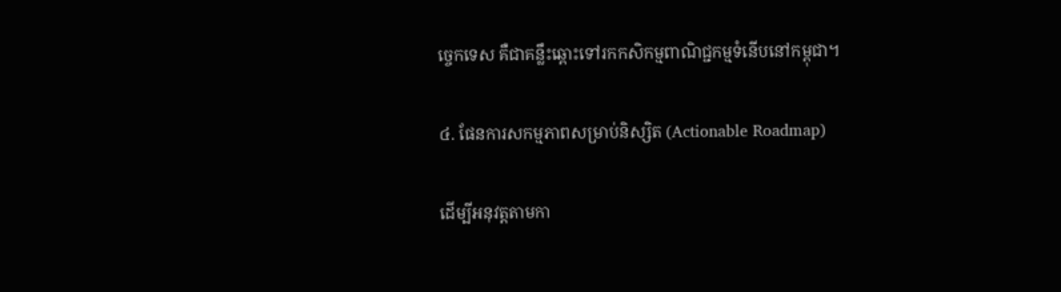ច្ចេកទេស គឺជាគន្លឹះឆ្ពោះទៅរកកសិកម្មពាណិជ្ជកម្មទំនើបនៅកម្ពុជា។

៤. ផែនការសកម្មភាពសម្រាប់និស្សិត (Actionable Roadmap)

ដើម្បីអនុវត្តតាមកា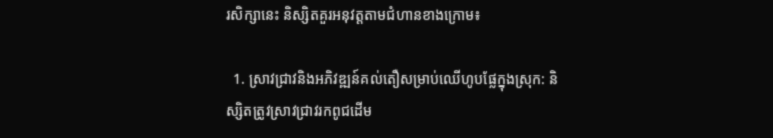រសិក្សានេះ និស្សិតគួរអនុវត្តតាមជំហានខាងក្រោម៖

  1. ស្រាវជ្រាវនិងអភិវឌ្ឍន៍គល់តឿសម្រាប់ឈើហូបផ្លែក្នុងស្រុក: និស្សិតត្រូវស្រាវជ្រាវរកពូជដើម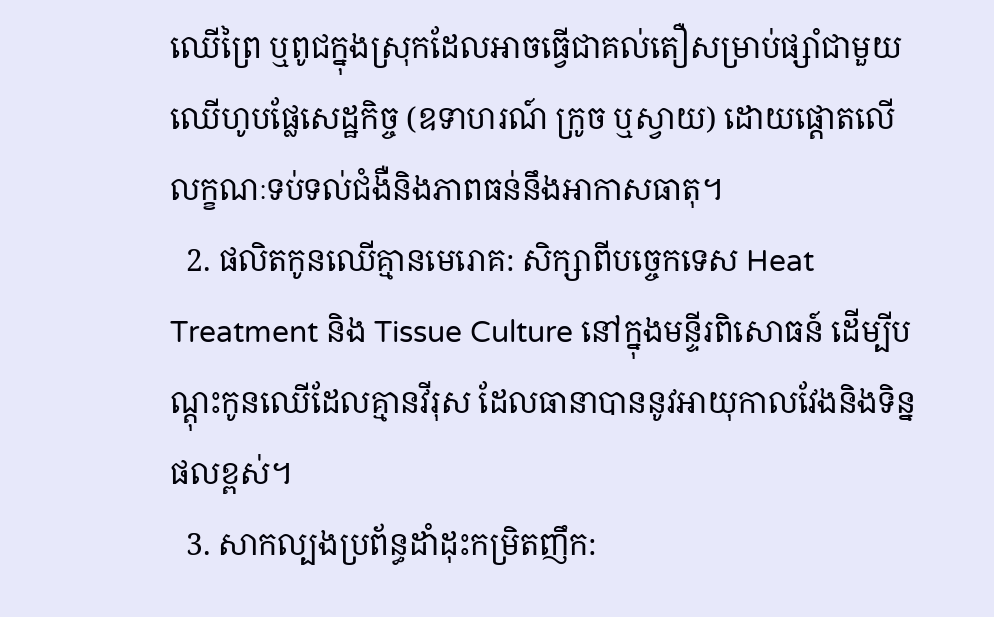ឈើព្រៃ ឬពូជក្នុងស្រុកដែលអាចធ្វើជាគល់តឿសម្រាប់ផ្សាំជាមួយឈើហូបផ្លែសេដ្ឋកិច្ច (ឧទាហរណ៍ ក្រូច ឬស្វាយ) ដោយផ្តោតលើលក្ខណៈទប់ទល់ជំងឺនិងភាពធន់នឹងអាកាសធាតុ។
  2. ផលិតកូនឈើគ្មានមេរោគ: សិក្សាពីបច្ចេកទេស Heat Treatment និង Tissue Culture នៅក្នុងមន្ទីរពិសោធន៍ ដើម្បីបណ្តុះកូនឈើដែលគ្មានវីរុស ដែលធានាបាននូវអាយុកាលវែងនិងទិន្នផលខ្ពស់។
  3. សាកល្បងប្រព័ន្ធដាំដុះកម្រិតញឹក: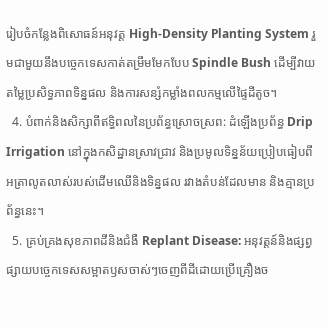រៀបចំកន្លែងពិសោធន៍អនុវត្ត High-Density Planting System រួមជាមួយនឹងបច្ចេកទេសកាត់តម្រឹមមែកបែប Spindle Bush ដើម្បីវាយតម្លៃប្រសិទ្ធភាពទិន្នផល និងការសន្សំកម្លាំងពលកម្មលើផ្ទៃដីតូច។
  4. បំពាក់និងសិក្សាពីឥទ្ធិពលនៃប្រព័ន្ធស្រោចស្រព: ដំឡើងប្រព័ន្ធ Drip Irrigation នៅក្នុងកសិដ្ឋានស្រាវជ្រាវ និងប្រមូលទិន្នន័យប្រៀបធៀបពីអត្រាលូតលាស់របស់ដើមឈើនិងទិន្នផល រវាងតំបន់ដែលមាន និងគ្មានប្រព័ន្ធនេះ។
  5. គ្រប់គ្រងសុខភាពដីនិងជំងឺ Replant Disease: អនុវត្តន៍និងផ្សព្វផ្សាយបច្ចេកទេសសម្អាតឫសចាស់ៗចេញពីដីដោយប្រើគ្រឿងច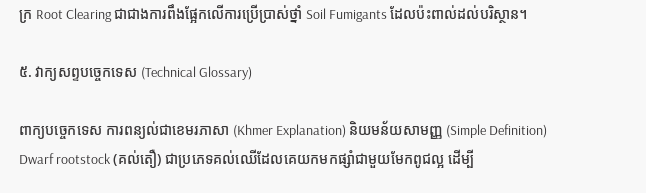ក្រ Root Clearing ជាជាងការពឹងផ្អែកលើការប្រើប្រាស់ថ្នាំ Soil Fumigants ដែលប៉ះពាល់ដល់បរិស្ថាន។

៥. វាក្យសព្ទបច្ចេកទេស (Technical Glossary)

ពាក្យបច្ចេកទេស ការពន្យល់ជាខេមរភាសា (Khmer Explanation) និយមន័យសាមញ្ញ (Simple Definition)
Dwarf rootstock (គល់តឿ) ជាប្រភេទគល់ឈើដែលគេយកមកផ្សាំជាមួយមែកពូជល្អ ដើម្បី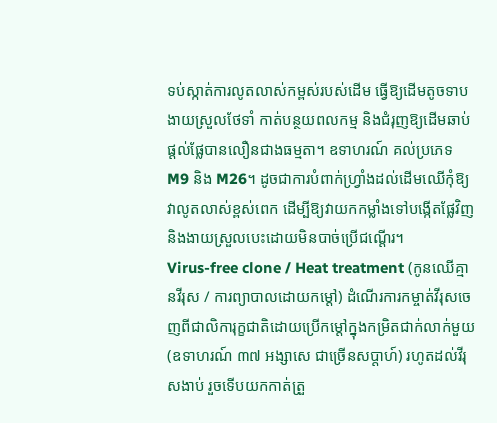ទប់ស្កាត់ការលូតលាស់កម្ពស់របស់ដើម ធ្វើឱ្យដើមតូចទាប ងាយស្រួលថែទាំ កាត់បន្ថយពលកម្ម និងជំរុញឱ្យដើមឆាប់ផ្តល់ផ្លែបានលឿនជាងធម្មតា។ ឧទាហរណ៍ គល់ប្រភេទ M9 និង M26។ ដូចជាការបំពាក់ហ្វ្រាំងដល់ដើមឈើកុំឱ្យវាលូតលាស់ខ្ពស់ពេក ដើម្បីឱ្យវាយកកម្លាំងទៅបង្កើតផ្លែវិញ និងងាយស្រួលបេះដោយមិនបាច់ប្រើជណ្តើរ។
Virus-free clone / Heat treatment (កូនឈើគ្មានវីរុស / ការព្យាបាលដោយកម្តៅ) ដំណើរការកម្ចាត់វីរុសចេញពីជាលិការុក្ខជាតិដោយប្រើកម្តៅក្នុងកម្រិតជាក់លាក់មួយ (ឧទាហរណ៍ ៣៧ អង្សាសេ ជាច្រើនសប្តាហ៍) រហូតដល់វីរុសងាប់ រួចទើបយកកាត់ត្រួ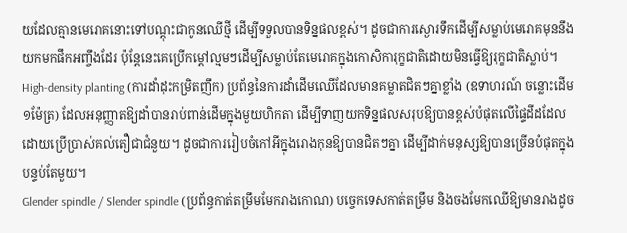យដែលគ្មានមេរោគនោះទៅបណ្តុះជាកូនឈើថ្មី ដើម្បីទទួលបានទិន្នផលខ្ពស់។ ដូចជាការស្ងោរទឹកដើម្បីសម្លាប់មេរោគមុននឹងយកមកផឹកអញ្ចឹងដែរ ប៉ុន្តែនេះគេប្រើកម្តៅល្មមៗដើម្បីសម្លាប់តែមេរោគក្នុងកោសិការុក្ខជាតិដោយមិនធ្វើឱ្យរុក្ខជាតិស្លាប់។
High-density planting (ការដាំដុះកម្រិតញឹក) ប្រព័ន្ធនៃការដាំដើមឈើដែលមានគម្លាតជិតៗគ្នាខ្លាំង (ឧទាហរណ៍ ចន្លោះដើម១ម៉ែត្រ) ដែលអនុញ្ញាតឱ្យដាំបានរាប់ពាន់ដើមក្នុងមួយហិកតា ដើម្បីទាញយកទិន្នផលសរុបឱ្យបានខ្ពស់បំផុតលើផ្ទៃដីដដែល ដោយប្រើប្រាស់គល់តឿជាជំនួយ។ ដូចជាការរៀបចំកៅអីក្នុងរោងកុនឱ្យបានជិតៗគ្នា ដើម្បីដាក់មនុស្សឱ្យបានច្រើនបំផុតក្នុងបន្ទប់តែមួយ។
Glender spindle / Slender spindle (ប្រព័ន្ធកាត់តម្រឹមមែករាងកោណ) បច្ចេកទេសកាត់តម្រឹម និងចងមែកឈើឱ្យមានរាងដូច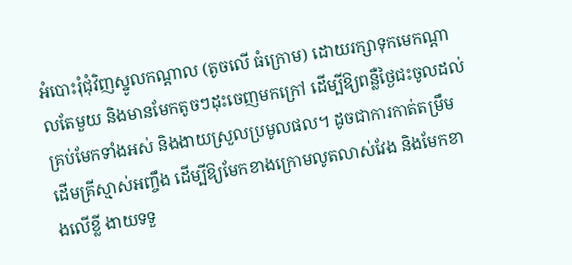អំបោះរុំជុំវិញស្នូលកណ្តាល (តូចលើ ធំក្រោម) ដោយរក្សាទុកមេកណ្តាលតែមួយ និងមានមែកតូចៗដុះចេញមកក្រៅ ដើម្បីឱ្យពន្លឺថ្ងៃជះចូលដល់គ្រប់មែកទាំងអស់ និងងាយស្រួលប្រមូលផល។ ដូចជាការកាត់តម្រឹមដើមគ្រីស្មាស់អញ្ចឹង ដើម្បីឱ្យមែកខាងក្រោមលូតលាស់វែង និងមែកខាងលើខ្លី ងាយទទួ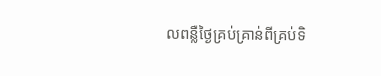លពន្លឺថ្ងៃគ្រប់គ្រាន់ពីគ្រប់ទិ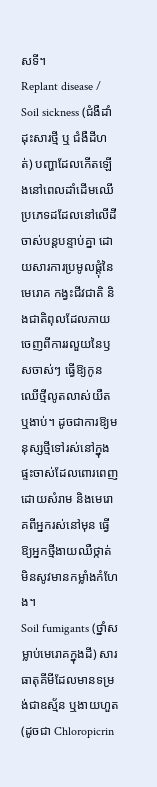សទី។
Replant disease / Soil sickness (ជំងឺដាំដុះសារថ្មី ឬ ជំងឺដីហត់) បញ្ហាដែលកើតឡើងនៅពេលដាំដើមឈើប្រភេទដដែលនៅលើដីចាស់បន្តបន្ទាប់គ្នា ដោយសារការប្រមូលផ្តុំនៃមេរោគ កង្វះជីវជាតិ និងជាតិពុលដែលភាយចេញពីការរលួយនៃឫសចាស់ៗ ធ្វើឱ្យកូនឈើថ្មីលូតលាស់យឺត ឬងាប់។ ដូចជាការឱ្យមនុស្សថ្មីទៅរស់នៅក្នុងផ្ទះចាស់ដែលពោរពេញដោយសំរាម និងមេរោគពីអ្នករស់នៅមុន ធ្វើឱ្យអ្នកថ្មីងាយឈឺថ្កាត់មិនសូវមានកម្លាំងកំហែង។
Soil fumigants (ថ្នាំសម្លាប់មេរោគក្នុងដី) សារធាតុគីមីដែលមានទម្រង់ជាឧស្ម័ន ឬងាយហួត (ដូចជា Chloropicrin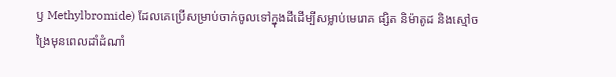ឫ Methylbromide) ដែលគេប្រើសម្រាប់ចាក់ចូលទៅក្នុងដីដើម្បីសម្លាប់មេរោគ ផ្សិត និម៉ាតូដ និងស្មៅចង្រៃមុនពេលដាំដំណាំ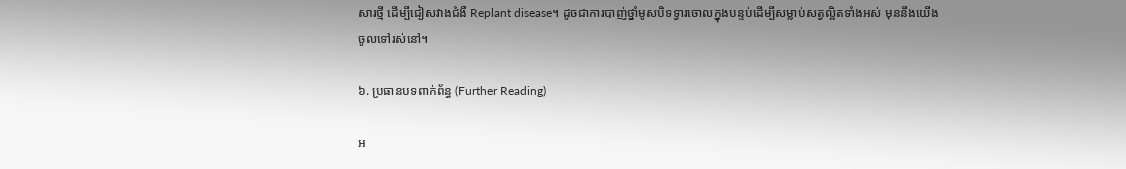សារថ្មី ដើម្បីជៀសវាងជំងឺ Replant disease។ ដូចជាការបាញ់ថ្នាំមូសបិទទ្វារចោលក្នុងបន្ទប់ដើម្បីសម្លាប់សត្វល្អិតទាំងអស់ មុននឹងយើងចូលទៅរស់នៅ។

៦. ប្រធានបទពាក់ព័ន្ធ (Further Reading)

អ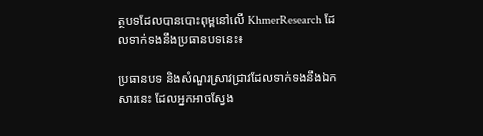ត្ថបទដែលបានបោះពុម្ពនៅលើ KhmerResearch ដែលទាក់ទងនឹងប្រធានបទនេះ៖

ប្រធានបទ និងសំណួរស្រាវជ្រាវដែលទាក់ទងនឹងឯកសារនេះ ដែលអ្នកអាចស្វែង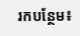រកបន្ថែម៖